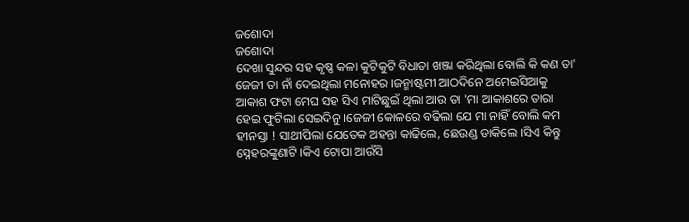ଜଶୋଦା
ଜଶୋଦା
ଦେଖା ସୁନ୍ଦର ସହ କୃଷ୍ଣ କଳା କୁଟିକୁଟି ବିଧାତା ଖଞ୍ଜା କରିଥିଲା ବୋଲି କି କଣ ତା' ଜେଜୀ ତା ନାଁ ଦେଇଥିଲା ମନୋହର ।ଜନ୍ମାଷ୍ଟମୀ ଆଠଦିନେ ଅମେଇସିଆକୁ ଆକାଶ ଫଟା ମେଘ ସହ ସିଏ ମାଟିଛୁଇଁ ଥିଲା ଆଉ ତା 'ମା ଆକାଶରେ ତାରା ହେଇ ଫୁଟିଲା ସେଇଦିନୁ ।ଜେଜୀ କୋଳରେ ବଢିଲା ଯେ ମା ନାହିଁ ବୋଲି କମ ହୀନସ୍ତା ! ସାଥୀପିଲା ଯେତେକ ଅହନ୍ତା କାଢିଲେ, ଛେଉଣ୍ଡ ଡାକିଲେ ।ସିଏ କିନ୍ତୁ ସ୍ନେହରଙ୍କୁଣାଟି ।କିଏ ଟୋପା ଆଉଁସି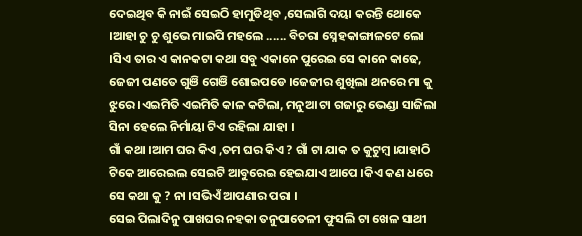ଦେଇଥିବ କି ନାଇଁ ସେଇଠି ହାମୁଡିଥିବ ,ସେଲାଗି ଦୟା କରନ୍ତି ଥୋକେ ।ଆହା ଚୁ ଚୁ ଶୁଭେ ମାଇପି ମହଲେ ...... ବିଚରା ସ୍ନେହକାଙ୍ଗାଳଟେ ଲୋ ।ସିଏ ତାର ଏ କାନକଟା କଥା ସବୁ ଏକାନେ ପୁରେଇ ସେ କାନେ କାଢେ, ଜେଜୀ ପଣତେ ଗୁଞି ଗେଞି ଶୋଇପଡେ ।ଜେଜୀର ଶୁଖିଲା ଥନରେ ମା କୁ ଝୁରେ ।ଏଇମିତି ଏଇମିତି କାଳ କଟିଲା, ମନୁଆ ଟା ଗଜାରୁ ଭେଣ୍ଡା ସାଜିଲା ସିନା ହେଲେ ନିର୍ମାୟା ଟିଏ ରହିଲା ଯାହା ।
ଗାଁ କଥା ।ଆମ ଘର କିଏ ,ତମ ଘର କିଏ ? ଗାଁ ଟା ଯାକ ତ କୁଟୁମ୍ବ ।ଯାହାଠି ଟିକେ ଆରେଇଲ ସେଇଟି ଆବୁରେଇ ହେଇଯାଏ ଆପେ ।କିଏ କଣ ଧରେ ସେ କଥା କୁ ? ନା ।ସଭିଏଁ ଆପଣାର ପରା ।
ସେଇ ପିଲାଦିନୁ ପାଖଘର ନହକା ତନୁପାତେଳୀ ଫୁସଲି ଟା ଖେଳ ସାଥୀ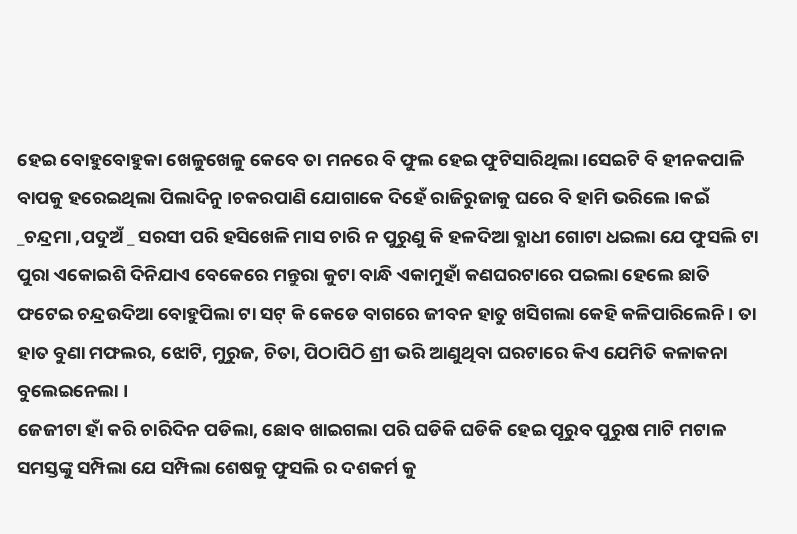ହେଇ ବୋହୁବୋହୁକା ଖେଳୁଖେଳୁ କେବେ ତା ମନରେ ବି ଫୁଲ ହେଇ ଫୁଟିସାରିଥିଲା ।ସେଇଟି ବି ହୀନକପାଳି ବାପକୁ ହରେଇଥିଲା ପିଲାଦିନୁ ।ଚକରପାଣି ଯୋଗାକେ ଦିହେଁ ରାଜିରୁଜାକୁ ଘରେ ବି ହାମି ଭରିଲେ ।କଇଁ _ଚନ୍ଦ୍ରମା ,ପଦୁଅଁ _ ସରସୀ ପରି ହସିଖେଳି ମାସ ଚାରି ନ ପୁରୁଣୁ କି ହଳଦିଆ ବ୍ଯାଧୀ ଗୋଟା ଧଇଲା ଯେ ଫୁସଲି ଟା ପୁରା ଏକୋଇଶି ଦିନିଯାଏ ବେକେରେ ମନ୍ତୁରା କୁଟା ବାନ୍ଧି ଏକାମୁହାଁ କଣଘରଟାରେ ପଇଲା ହେଲେ ଛାତି ଫଟେଇ ଚନ୍ଦ୍ରଉଦିଆ ବୋହୁପିଲା ଟା ସଟ୍ କି କେଡେ ବାଗରେ ଜୀବନ ହାତୁ ଖସିଗଲା କେହି କଳିପାରିଲେନି । ତା ହାତ ବୁଣା ମଫଲର, ଝୋଟି, ମୁରୁଜ, ଚିତା, ପିଠାପିଠି ଶ୍ରୀ ଭରି ଆଣୁଥିବା ଘରଟାରେ କିଏ ଯେମିତି କଳାକନା ବୁଲେଇନେଲା ।
ଜେଜୀଟା ହାଁ କରି ଚାରିଦିନ ପଡିଲା, ଛୋବ ଖାଇଗଲା ପରି ଘଡିକି ଘଡିକି ହେଇ ପୂରୁବ ପୁରୁଷ ମାଟି ମଟାଳ ସମସ୍ତଙ୍କୁ ସମ୍ପିଲା ଯେ ସମ୍ପିଲା ଶେଷକୁ ଫୁସଲି ର ଦଶକର୍ମ କୁ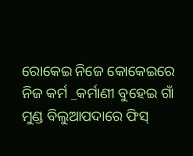ରୋକେଇ ନିଜେ କୋକେଇରେ ନିଜ କର୍ମ _କର୍ମାଣୀ ବୁହେଇ ଗାଁ ମୁଣ୍ଡ ବିଲୁଆପଦାରେ ଫିସ୍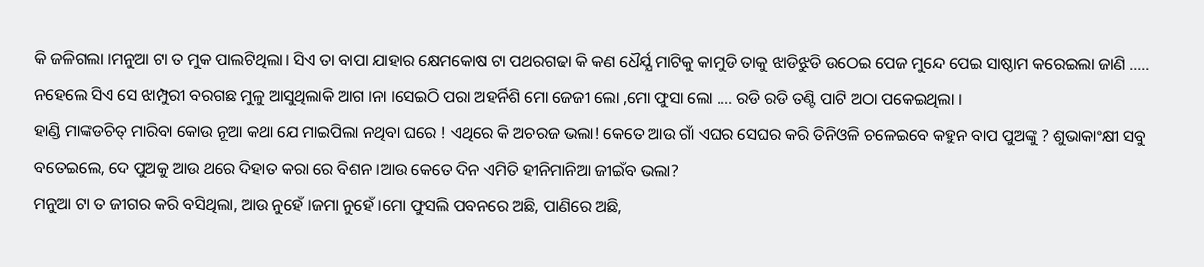କି ଜଳିଗଲା ।ମନୁଆ ଟା ତ ମୁକ ପାଲଟିଥିଲା। ସିଏ ତା ବାପା ଯାହାର କ୍ଷେମକୋଷ ଟା ପଥରଗଢା କି କଣ ଧୈର୍ଯ୍ଯ ମାଟିକୁ କାମୁଡି ତାକୁ ଝାଡିଝୁଡି ଉଠେଇ ପେଜ ମୁନ୍ଦେ ପେଇ ସାଷ୍ଠାମ କରେଇଲା ଜାଣି ..... ନହେଲେ ସିଏ ସେ ଝାମ୍ପୁରୀ ବରଗଛ ମୁଳୁ ଆସୁଥିଲାକି ଆଗ ।ନା ।ସେଇଠି ପରା ଅହର୍ନିଶି ମୋ ଜେଜୀ ଲୋ ,ମୋ ଫୁସା ଲୋ .... ରଡି ରଡି ତଣ୍ଟି ପାଟି ଅଠା ପକେଇଥିଲା ।
ହାଣ୍ଡି ମାଙ୍କଡଚିତ୍ ମାରିବା କୋଉ ନୂଆ କଥା ଯେ ମାଇପିଲା ନଥିବା ଘରେ ! ଏଥିରେ କି ଅଚରଜ ଭଲା! କେତେ ଆଉ ଗାଁ ଏଘର ସେଘର କରି ତିନିଓଳି ଚଳେଇବେ କହୁନ ବାପ ପୁଅଙ୍କୁ ? ଶୁଭାକାଂକ୍ଷୀ ସବୁ ବତେଇଲେ, ଦେ ପୁଅକୁ ଆଉ ଥରେ ଦିହାତ କରା ରେ ବିଶନ ।ଆଉ କେତେ ଦିନ ଏମିତି ହୀନିମାନିଆ ଜୀଇଁବ ଭଲା?
ମନୁଆ ଟା ତ ଜୀଗର କରି ବସିଥିଲା, ଆଉ ନୁହେଁ ।ଜମା ନୁହେଁ ।ମୋ ଫୁସଲି ପବନରେ ଅଛି, ପାଣିରେ ଅଛି,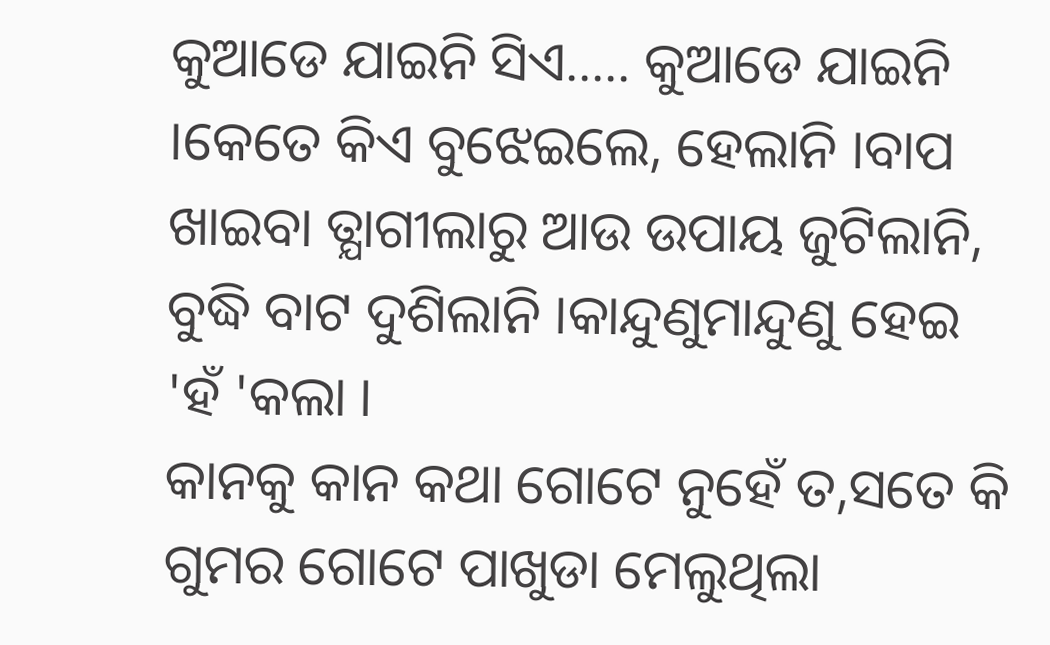କୁଆଡେ ଯାଇନି ସିଏ..... କୁଆଡେ ଯାଇନି ।କେତେ କିଏ ବୁଝେଇଲେ, ହେଲାନି ।ବାପ ଖାଇବା ତ୍ଯାଗୀଲାରୁ ଆଉ ଉପାୟ ଜୁଟିଲାନି, ବୁଦ୍ଧି ବାଟ ଦୁଶିଲାନି ।କାନ୍ଦୁଣୁମାନ୍ଦୁଣୁ ହେଇ 'ହଁ 'କଲା ।
କାନକୁ କାନ କଥା ଗୋଟେ ନୁହେଁ ତ,ସତେ କି ଗୁମର ଗୋଟେ ପାଖୁଡା ମେଲୁଥିଲା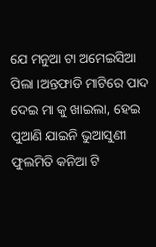ଯେ ମନୁଆ ଟା ଅମେଇସିଆ ପିଲା ।ଅନ୍ତଫାଡି ମାଟିରେ ପାଦ ଦେଇ ମା କୁ ଖାଇଲା, ହେଇ ପୁଆଣି ଯାଇନି ଭୁଆସୁଣୀ ଫୁଲମିତି କନିଆ ଟି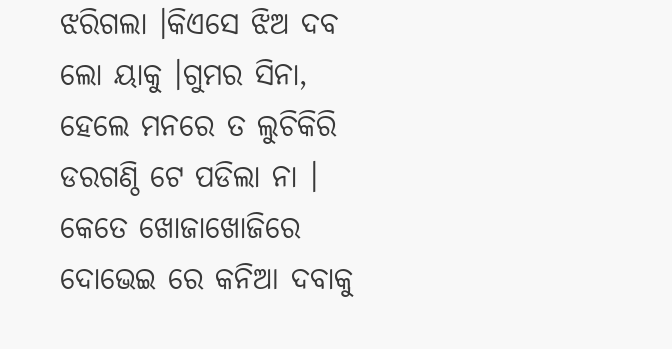ଝରିଗଲା ।କିଏସେ ଝିଅ ଦବ ଲୋ ୟାକୁ ।ଗୁମର ସିନା, ହେଲେ ମନରେ ତ ଲୁଚିକିରି ଡରଗଣ୍ଠି ଟେ ପଡିଲା ନା ।
କେତେ ଖୋଜାଖୋଜିରେ ଦୋଭେଇ ରେ କନିଆ ଦବାକୁ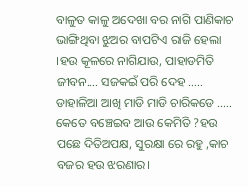ବାଳୁତ କାଳୁ ଅଦେଖା ବର ନାଗି ପାଣିକାଚ ଭାଙ୍ଗିଥିବା ଝୁଅର ବାପଟିଏ ରାଜି ହେଲା ।ହଉ କୂଳରେ ନାଗିଯାଉ, ପାହାଡମିତି ଜୀବନ.... ସଜକଇଁ ପରି ଦେହ ..... ଡାହାଳିଆ ଆଖି ମାଡି ମାଡି ଚାରିକଡେ ..... କେତେ ବଞ୍ଚେଇବ ଆଉ କେମିତି ?ହଉ ପଛେ ଦିତିଅପକ୍ଷ, ସୁରକ୍ଷା ରେ ରହୁ ,କାଚ ବଜର ହଉ ଝରଣାର।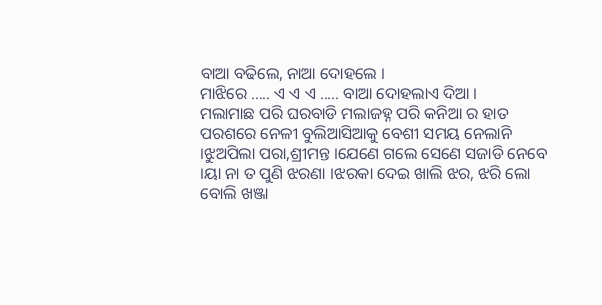ବାଆ ବଢିଲେ, ନାଆ ଦୋହଲେ ।
ମାଝିରେ ..... ଏ ଏ ଏ ..... ବାଆ ଦୋହଲାଏ ଦିଆ ।
ମଲାମାଛ ପରି ଘରବାଡି ମଲାଜହ୍ନ ପରି କନିଆ ର ହାତ ପରଶରେ ନେଳୀ ବୁଲିଆସିଆକୁ ବେଶୀ ସମୟ ନେଲାନି ।ଝୁଅପିଲା ପରା,ଶ୍ରୀମନ୍ତ ।ଯେଣେ ଗଲେ ସେଣେ ସଜାଡି ନେବେ ।ୟା ନା ତ ପୁଣି ଝରଣା ।ଝରକା ଦେଇ ଖାଲି ଝର, ଝରି ଲୋ ବୋଲି ଖଞ୍ଜା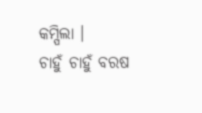କମ୍ପିଲା ।
ଚାହୁଁ ଚାହୁଁ ବରଷ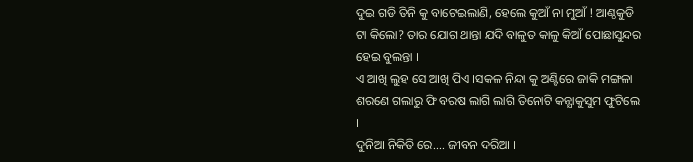ଦୁଇ ଗଡି ତିନି କୁ ବାଟେଇଲାଣି, ହେଲେ କୁଆଁ ନା ମୁଆଁ ! ଆଣ୍ଠକୁଡି ଟା କିଲୋ? ତାର ଯୋଗ ଥାନ୍ତା ଯଦି ବାଳୁତ କାଳୁ କିଆଁ ପୋଛାସୁନ୍ଦର ହେଇ ବୁଲନ୍ତା ।
ଏ ଆଖି ଲୁହ ସେ ଆଖି ପିଏ ।ସକଳ ନିନ୍ଦା କୁ ଅଣ୍ଟିରେ ଜାକି ମଙ୍ଗଳା ଶରଣେ ଗଲାରୁ ଫି ବରଷ ଲାଗି ଲାଗି ତିନୋଟି କନ୍ଯାକୁସୁମ ଫୁଟିଲେ ।
ଦୁନିଆ ନିକିତି ରେ.... ଜୀବନ ଦରିଆ ।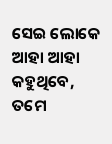ସେଇ ଲୋକେ ଆହା ଆହା କହୁଥିବେ, ତମେ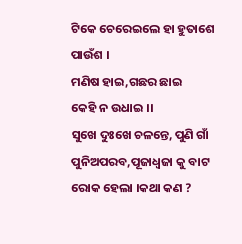ଟିକେ ଚେରେଇଲେ ହା ହୁତାଶେ ପାଉଁଶ ।
ମଣିଷ ହାଇ,ଗଛର ଛାଇ
କେହି ନ ଉଧାଇ ।।
ସୁଖେ ଦୁଃଖେ ଚଳନ୍ତେ, ପୁଣି ଗାଁ ପୁନିଅପରବ,ପୂଜାଧ୍ବଜା କୁ ବାଟ ରୋକ ହେଲା ।କଥା କଣ ?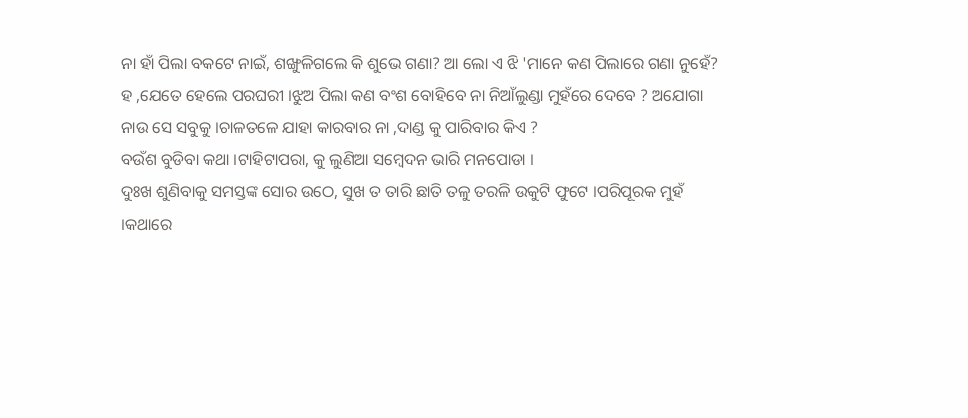ନା ହାଁ ପିଲା ବକଟେ ନାଇଁ, ଶଙ୍ଖୁଳିଗଲେ କି ଶୁଭେ ଗଣା? ଆ ଲୋ ଏ ଝି 'ମାନେ କଣ ପିଲାରେ ଗଣା ନୁହେଁ?
ହ ,ଯେତେ ହେଲେ ପରଘରୀ ।ଝୁଅ ପିଲା କଣ ବଂଶ ବୋହିବେ ନା ନିଆଁଲୁଣ୍ଡା ମୁହଁରେ ଦେବେ ? ଅଯୋଗା ନାଉ ସେ ସବୁକୁ ।ଚାଳତଳେ ଯାହା କାରବାର ନା ,ଦାଣ୍ଡ କୁ ପାରିବାର କିଏ ?
ବଉଁଶ ବୁଡିବା କଥା ।ଟାହିଟାପରା, କୁ ଲୁଣିଆ ସମ୍ବେଦନ ଭାରି ମନପୋଡା ।
ଦୁଃଖ ଶୁଣିବାକୁ ସମସ୍ତଙ୍କ ସୋର ଉଠେ, ସୁଖ ତ ତାରି ଛାତି ତଳୁ ତରଳି ଉକୁଟି ଫୁଟେ ।ପରିପୂରକ ମୁହଁ ।କଥାରେ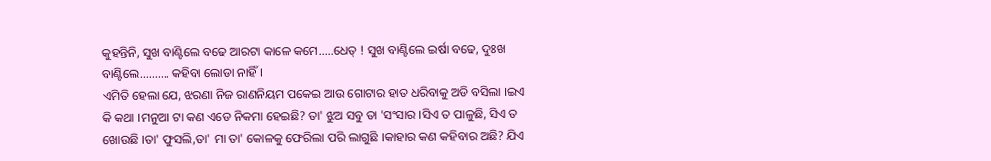କୁହନ୍ତିନି, ସୁଖ ବାଣ୍ଟିଲେ ବଢେ ଆରଟା କାଳେ କମେ.....ଧେତ୍ ! ସୁଖ ବାଣ୍ଟିଲେ ଇର୍ଷା ବଢେ, ଦୁଃଖ ବାଣ୍ଟିଲେ.......... କହିବା ଲୋଡା ନାହିଁ ।
ଏମିତି ହେଲା ଯେ, ଝରଣା ନିଜ ରାଣନିୟମ ପକେଇ ଆଉ ଗୋଟାର ହାତ ଧରିବାକୁ ଅଡି ବସିଲା ।ଇଏ କି କଥା ।ମନୁଆ ଟା କଣ ଏଡେ ନିକମା ହେଇଛି? ତା' ଝୁଅ ସବୁ ତା 'ସଂସାର ।ସିଏ ତ ପାଳୁଛି, ସିଏ ତ ଖୋଉଛି ।ତା' ଫୁସଲି,ତା' ମା ତା' କୋଳକୁ ଫେରିଲା ପରି ଲାଗୁଛି ।କାହାର କଣ କହିବାର ଅଛି? ଯିଏ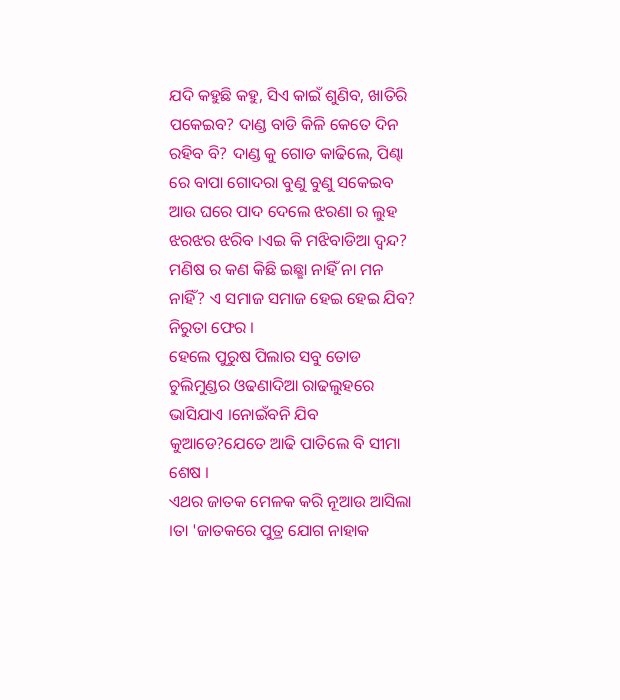ଯଦି କହୁଛି କହୁ, ସିଏ କାଇଁ ଶୁଣିବ, ଖାତିରି ପକେଇବ? ଦାଣ୍ଡ ବାଡି କିଳି କେତେ ଦିନ ରହିବ ବି? ଦାଣ୍ଡ କୁ ଗୋଡ କାଢିଲେ, ପିଣ୍ଢା ରେ ବାପା ଗୋଦରା ବୁଣୁ ବୁଣୁ ସକେଇବ ଆଉ ଘରେ ପାଦ ଦେଲେ ଝରଣା ର ଲୁହ ଝରଝର ଝରିବ ।ଏଇ କି ମଝିବାଡିଆ ଦ୍ବନ୍ଦ? ମଣିଷ ର କଣ କିଛି ଇଛ୍ଛା ନାହିଁ ନା ମନ ନାହିଁ? ଏ ସମାଜ ସମାଜ ହେଇ ହେଇ ଯିବ? ନିରୁତା ଫେର ।
ହେଲେ ପୁରୁଷ ପିଲାର ସବୁ ତୋଡ ଚୁଲିମୁଣ୍ଡର ଓଢଣାଦିଆ ରାଢଲୁହରେ ଭାସିଯାଏ ।ନୋଇଁବନି ଯିବ କୁଆଡେ?ଯେତେ ଆଢି ପାତିଲେ ବି ସୀମା ଶେଷ ।
ଏଥର ଜାତକ ମେଳକ କରି ନୂଆଉ ଆସିଲା ।ତା 'ଜାତକରେ ପୁତ୍ର ଯୋଗ ନାହାକ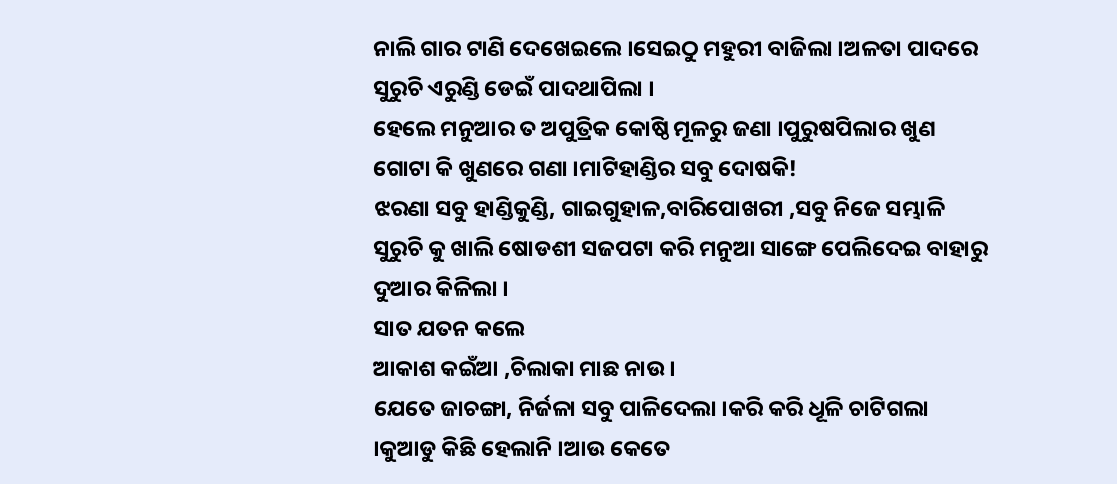ନାଲି ଗାର ଟାଣି ଦେଖେଇଲେ ।ସେଇଠୁ ମହୁରୀ ବାଜିଲା ।ଅଳତା ପାଦରେ ସୁରୁଚି ଏରୁଣ୍ଡି ଡେଇଁ ପାଦଥାପିଲା ।
ହେଲେ ମନୁଆର ତ ଅପୁତ୍ରିକ କୋଷ୍ଠି ମୂଳରୁ ଜଣା ।ପୁରୁଷପିଲାର ଖୁଣ ଗୋଟା କି ଖୁଣରେ ଗଣା ।ମାଟିହାଣ୍ଡିର ସବୁ ଦୋଷକି!
ଝରଣା ସବୁ ହାଣ୍ଡିକୁଣ୍ଡି, ଗାଇଗୁହାଳ,ବାରିପୋଖରୀ ,ସବୁ ନିଜେ ସମ୍ଭାଳି ସୁରୁଚି କୁ ଖାଲି ଷୋଡଶୀ ସଜପଟା କରି ମନୁଆ ସାଙ୍ଗେ ପେଲିଦେଇ ବାହାରୁ ଦୁଆର କିଳିଲା ।
ସାତ ଯତନ କଲେ
ଆକାଶ କଇଁଆ ,ଚିଲାକା ମାଛ ନାଉ ।
ଯେତେ ଜାଚଙ୍ଗା, ନିର୍ଜଳା ସବୁ ପାଳିଦେଲା ।କରି କରି ଧୂଳି ଚାଟିଗଲା ।କୁଆଡୁ କିଛି ହେଲାନି ।ଆଉ କେତେ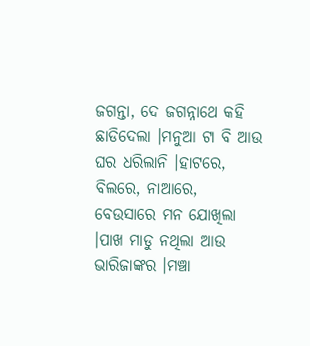ଜଗନ୍ତା, ଦେ ଜଗନ୍ନାଥେ କହି ଛାଡିଦେଲା ।ମନୁଆ ଟା ବି ଆଉ ଘର ଧରିଲାନି ।ହାଟରେ, ବିଲରେ, ନାଆରେ, ବେଉସାରେ ମନ ଯୋଖିଲା ।ପାଖ ମାଡୁ ନଥିଲା ଆଉ ଭାରିଜାଙ୍କର ।ମଞ୍ଚା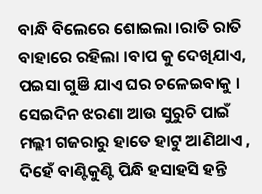ବାନ୍ଧି ବିଲେରେ ଶୋଇଲା ।ରାତି ରାତି ବାହାରେ ରହିଲା ।ବାପ କୁ ଦେଖିଯାଏ, ପଇସା ଗୁଞି ଯାଏ ଘର ଚଳେଇବାକୁ ।
ସେଇଦିନ ଝରଣା ଆଉ ସୁରୁଚି ପାଇଁ ମଲ୍ଲୀ ଗଜରାରୁ ହାତେ ହାଟୁ ଆଣିଥାଏ , ଦିହେଁ ବାଣ୍ଟିକୁଣ୍ଟି ପିନ୍ଧି ହସାହସି ହନ୍ତି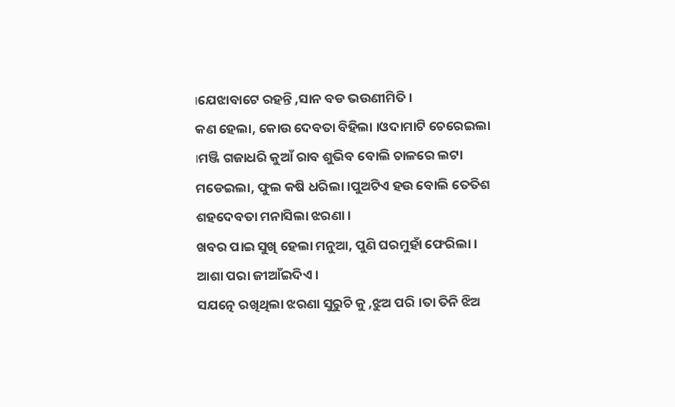।ଯେଝାବାଟେ ରହନ୍ତି ,ସାନ ବଡ ଭଉଣୀମିତି ।
କଣ ହେଲା, କୋଉ ଦେବତା ବିହିଲା ।ଓଦାମାଟି ଚେରେଇଲା ।ମଞ୍ଜି ଗଜାଧରି କୁଆଁ ରାବ ଶୁଭିବ ବୋଲି ଚାଳରେ ଲଟା ମଡେଇଲା, ଫୁଲ କଷି ଧରିଲା ।ପୁଅଟିଏ ହଉ ବୋଲି ତେତିଶ ଶହଦେବତା ମନାସିଲା ଝରଣା ।
ଖବର ପାଇ ସୁଖି ହେଲା ମନୁଆ, ପୁଣି ଘରମୁହାଁ ଫେରିଲା ।
ଆଶା ପରା ଜୀଆଁଇଦିଏ ।
ସଯତ୍ନେ ରଖିଥିଲା ଝରଣା ସୁରୁଚି କୁ ,ଝୁଅ ପରି ।ତା ତିନି ଝିଅ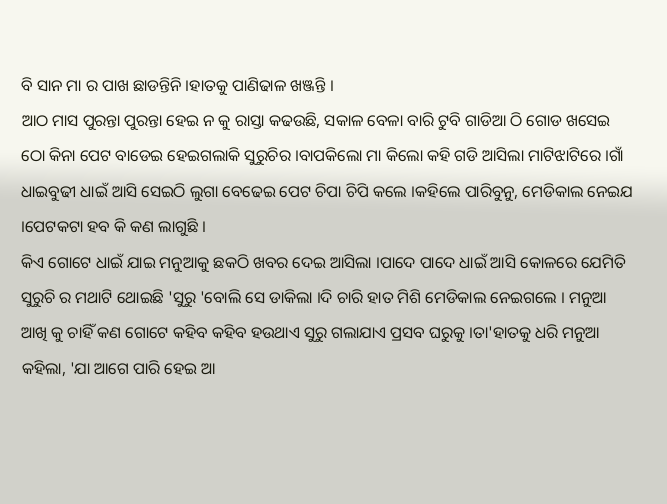ବି ସାନ ମା ର ପାଖ ଛାଡନ୍ତିନି ।ହାତକୁ ପାଣିଢାଳ ଖଞ୍ଜନ୍ତି ।
ଆଠ ମାସ ପୁରନ୍ତା ପୁରନ୍ତା ହେଇ ନ କୁ ରାସ୍ତା କଢଉଛି, ସକାଳ ବେଳା ବାରି ଟୁବି ଗାଡିଆ ଠି ଗୋଡ ଖସେଇ ଠୋ କିନା ପେଟ ବାଡେଇ ହେଇଗଲାକି ସୁରୁଚିର ।ବାପକିଲୋ ମା କିଲୋ କହି ଗଡି ଆସିଲା ମାଟିଝାଟିରେ ।ଗାଁ ଧାଇବୁଢୀ ଧାଇଁ ଆସି ସେଇଠି ଲୁଗା ବେଢେଇ ପେଟ ଚିପା ଚିପି କଲେ ।କହିଲେ ପାରିବୁନୁ, ମେଡିକାଲ ନେଇଯ ।ପେଟକଟା ହବ କି କଣ ଲାଗୁଛି ।
କିଏ ଗୋଟେ ଧାଇଁ ଯାଇ ମନୁଆକୁ ଛକଠି ଖବର ଦେଇ ଆସିଲା ।ପାଦେ ପାଦେ ଧାଇଁ ଆସି କୋଳରେ ଯେମିତି ସୁରୁଚି ର ମଥାଟି ଥୋଇଛି 'ସୁରୁ 'ବୋଲି ସେ ଡାକିଲା ।ଦି ଚାରି ହାତ ମିଶି ମେଡିକାଲ ନେଇଗଲେ । ମନୁଆ ଆଖି କୁ ଚାହିଁ କଣ ଗୋଟେ କହିବ କହିବ ହଉଥାଏ ସୁରୁ ଗଲାଯାଏ ପ୍ରସବ ଘରୁକୁ ।ତା'ହାତକୁ ଧରି ମନୁଆ କହିଲା, 'ଯା ଆଗେ ପାରି ହେଇ ଆ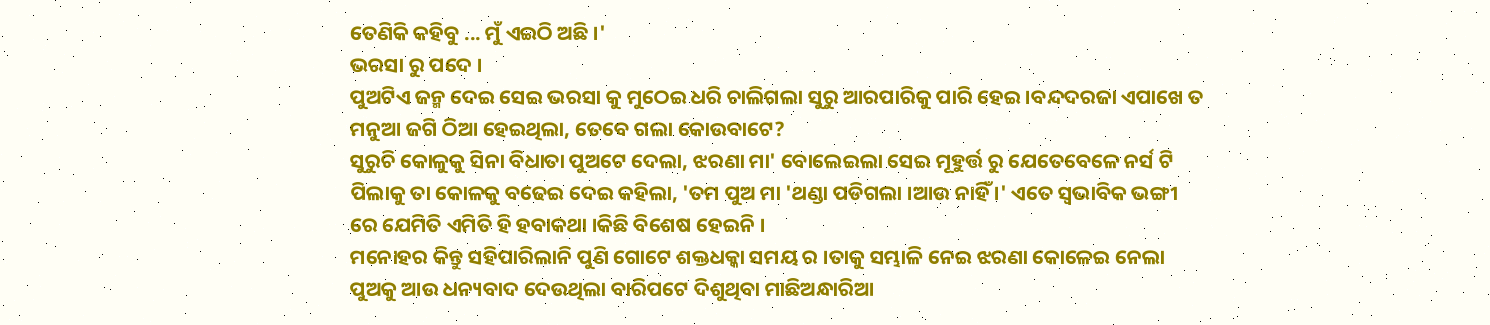ତେଣିକି କହିବୁ ... ମୁଁ ଏଇଠି ଅଛି ।'
ଭରସା ରୁ ପଦେ ।
ପୁଅଟିଏ ଜନ୍ମ ଦେଇ ସେଇ ଭରସା କୁ ମୁଠେଇ ଧରି ଚାଲିଗଲା ସୁରୁ ଆରପାରିକୁ ପାରି ହେଇ ।ବନ୍ଦଦରଜା ଏପାଖେ ତ ମନୁଆ ଜଗି ଠିଆ ହେଇଥିଲା, ତେବେ ଗଲା କୋଉବାଟେ?
ସୁରୁଚି କୋଳୁକୁ ସିନା ବିଧାତା ପୁଅଟେ ଦେଲା, ଝରଣା ମା' ବୋଲେଇଲା ସେଇ ମୂହୁର୍ତ୍ତ ରୁ ଯେତେବେଳେ ନର୍ସ ଟି ପିଲାକୁ ତା କୋଳକୁ ବଢେଇ ଦେଇ କହିଲା, 'ତମ ପୁଅ ମା 'ଥଣ୍ଡା ପଡିଗଲା ।ଆଉ ନାହିଁ ।' ଏତେ ସ୍ବଭାବିକ ଭଙ୍ଗୀ ରେ ଯେମିତି ଏମିତି ହି ହବାକଥା ।କିଛି ବିଶେଷ ହେଇନି ।
ମନୋହର କିନ୍ତୁ ସହିପାରିଲାନି ପୁଣି ଗୋଟେ ଶକ୍ତଧକ୍କା ସମୟ ର ।ତାକୁ ସମ୍ଭାଳି ନେଇ ଝରଣା କୋଳେଇ ନେଲା ପୁଅକୁ ଆଉ ଧନ୍ୟବାଦ ଦେଉଥିଲା ବାରିପଟେ ଦିଶୁଥିବା ମାଛିଅନ୍ଧାରିଆ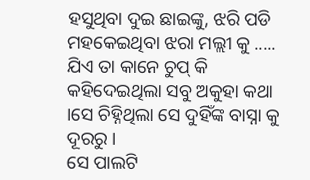ହସୁଥିବା ଦୁଇ ଛାଇଙ୍କୁ, ଝରି ପଡି ମହକେଇଥିବା ଝରା ମଲ୍ଲୀ କୁ ..... ଯିଏ ତା କାନେ ଚୁପ୍ କି କହିଦେଇଥିଲା ସବୁ ଅକୁହା କଥା ।ସେ ଚିହ୍ନିଥିଲା ସେ ଦୁହିଁଙ୍କ ବାସ୍ନା କୁ ଦୂରରୁ ।
ସେ ପାଲଟି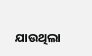ଯାଉଥିଲା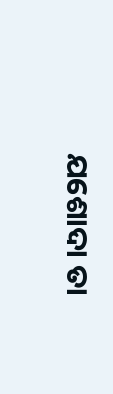ଯଶୋଦା ତା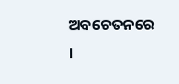ଅବଚେତନରେ ।